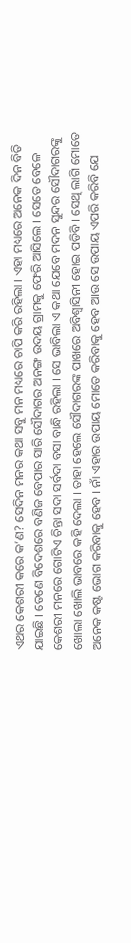ଏଥର କେଶରୀ କରେ କ’ଣ? ସେଦିନ ମନର କଥା ସବୁ ମନ ମଧ୍ୟରେ ଚାପି କରି ରହିଲା । ଏହା ମଧ୍ୟରେ ଅନେକ ଦିନ ବିତି ଯାଇଛି । ତେଣେ ବିଦେଶରେ ବଣିଜ ବେପାର ସାରି ସୌଦାଗର ଅନଙ୍ଗ ଉଦୟ ଗ୍ରାମକୁ ଫେରି ଆସିଲେ । ସେତେ ବେଳେ କେଶରୀ ମନରେ ଗୋଟିଏ ଚିନ୍ତା ସଦା ସର୍ବଦା ବସା ବାନ୍ଧି ରହିଲା । ସେ ଭାବିଲା ଏ କଥା ଯେବେ ମଦନ ସୁନ୍ଦର ସୌଦାଗରଙ୍କୁ ଖୋଲା ଖୋଲି ଭାବରେ କହି ଦେଲା । ତାହା ହେଲେ ସୌଦାଗରଙ୍କ ପାଖରେ ଅବିଶ୍ୱାସିନୀ ହୋଇ ପଡିବି । ସେଥି ଲାଗି ମୋତେ ଅନେକ କଷ୍ଟ ଭୋଗ କରିବାକୁ ହେବ । ନାଁ ଏହାର ଉପାୟ ମୋତେ କରିବାକୁ ହେବ ଆଉ ସେ ଉପାୟ ଏପରି କରିବି ଯେ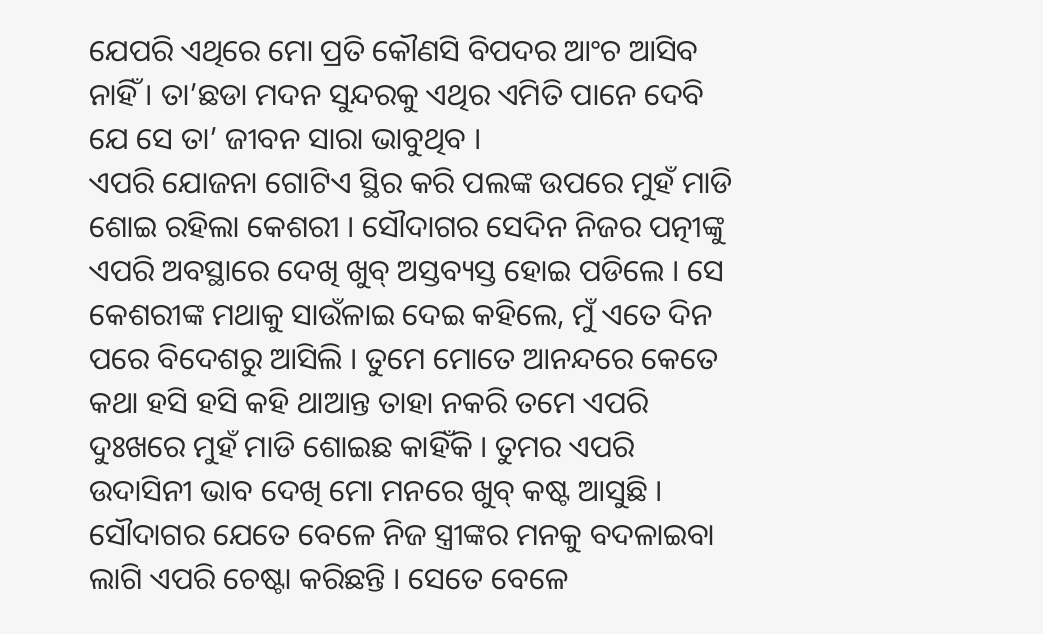ଯେପରି ଏଥିରେ ମୋ ପ୍ରତି କୌଣସି ବିପଦର ଆଂଚ ଆସିବ ନାହିଁ । ତା’ଛଡା ମଦନ ସୁନ୍ଦରକୁ ଏଥିର ଏମିତି ପାନେ ଦେବି ଯେ ସେ ତା’ ଜୀବନ ସାରା ଭାବୁଥିବ ।
ଏପରି ଯୋଜନା ଗୋଟିଏ ସ୍ଥିର କରି ପଲଙ୍କ ଉପରେ ମୁହଁ ମାଡି ଶୋଇ ରହିଲା କେଶରୀ । ସୌଦାଗର ସେଦିନ ନିଜର ପତ୍ନୀଙ୍କୁ ଏପରି ଅବସ୍ଥାରେ ଦେଖି ଖୁବ୍ ଅସ୍ତବ୍ୟସ୍ତ ହୋଇ ପଡିଲେ । ସେ କେଶରୀଙ୍କ ମଥାକୁ ସାଉଁଳାଇ ଦେଇ କହିଲେ, ମୁଁ ଏତେ ଦିନ ପରେ ବିଦେଶରୁ ଆସିଲି । ତୁମେ ମୋତେ ଆନନ୍ଦରେ କେତେ କଥା ହସି ହସି କହି ଥାଆନ୍ତ ତାହା ନକରି ତମେ ଏପରି ଦୁଃଖରେ ମୁହଁ ମାଡି ଶୋଇଛ କାହିଁକି । ତୁମର ଏପରି ଉଦାସିନୀ ଭାବ ଦେଖି ମୋ ମନରେ ଖୁବ୍ କଷ୍ଟ ଆସୁଛି ।
ସୌଦାଗର ଯେତେ ବେଳେ ନିଜ ସ୍ତ୍ରୀଙ୍କର ମନକୁ ବଦଳାଇବା ଲାଗି ଏପରି ଚେଷ୍ଟା କରିଛନ୍ତି । ସେତେ ବେଳେ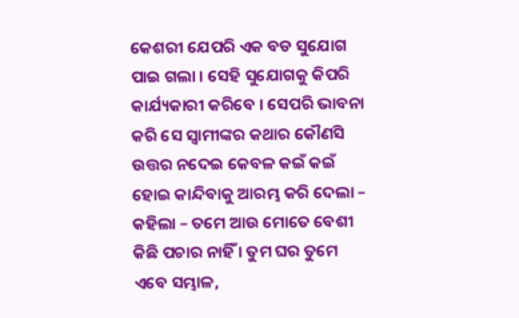କେଶରୀ ଯେପରି ଏକ ବଡ ସୁଯୋଗ ପାଇ ଗଲା । ସେହି ସୁଯୋଗକୁ କିପରି କାର୍ଯ୍ୟକାରୀ କରିବେ । ସେପରି ଭାବନା କରି ସେ ସ୍ୱାମୀଙ୍କର କଥାର କୌଣସି ଉତ୍ତର ନଦେଇ କେବଳ କଇଁ କଇଁ ହୋଇ କାନ୍ଦିବାକୁ ଆରମ୍ଭ କରି ଦେଲା – କହିଲା – ତମେ ଆଉ ମୋତେ ବେଶୀ କିଛି ପଚାର ନାହିଁ । ତୁମ ଘର ତୁମେ ଏବେ ସମ୍ଭାଳ,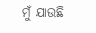ମୁଁ ଯାଉଛି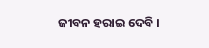ଜୀବନ ହରାଇ ଦେବି ।